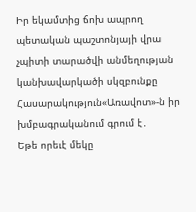Իր եկամտից ճոխ ապրող պետական պաշտոնյայի վրա չպիտի տարածվի անմեղության կանխավարկածի սկզբունքը
Հասարակություն«Առավոտ»-ն իր խմբագրականում գրում է․
Եթե որեւէ մեկը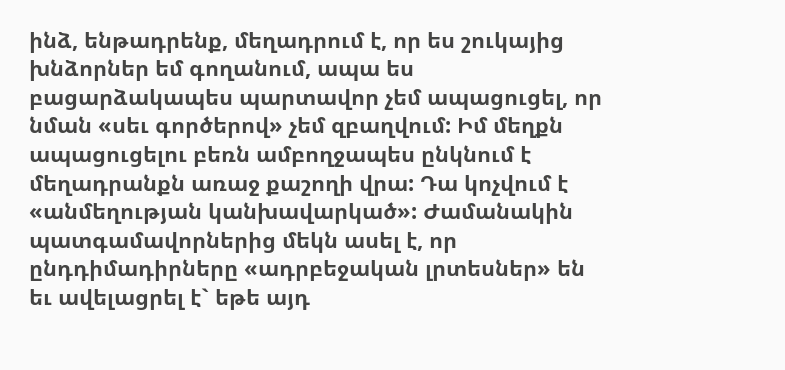ինձ, ենթադրենք, մեղադրում է, որ ես շուկայից խնձորներ եմ գողանում, ապա ես բացարձակապես պարտավոր չեմ ապացուցել, որ նման «սեւ գործերով» չեմ զբաղվում: Իմ մեղքն ապացուցելու բեռն ամբողջապես ընկնում է մեղադրանքն առաջ քաշողի վրա: Դա կոչվում է «անմեղության կանխավարկած»: Ժամանակին պատգամավորներից մեկն ասել է, որ ընդդիմադիրները «ադրբեջական լրտեսներ» են եւ ավելացրել է` եթե այդ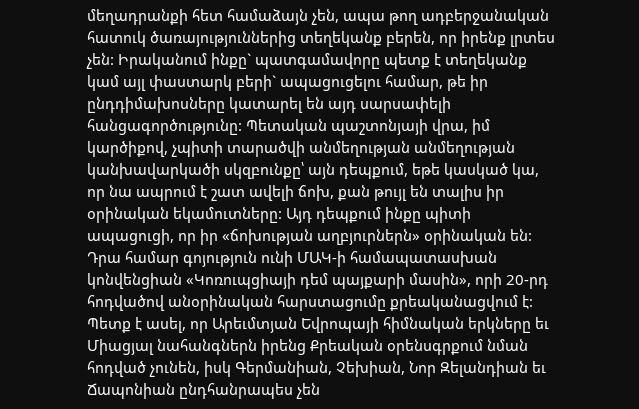մեղադրանքի հետ համաձայն չեն, ապա թող ադբերջանական հատուկ ծառայություններից տեղեկանք բերեն, որ իրենք լրտես չեն: Իրականում ինքը` պատգամավորը պետք է տեղեկանք կամ այլ փաստարկ բերի` ապացուցելու համար, թե իր ընդդիմախոսները կատարել են այդ սարսափելի հանցագործությունը: Պետական պաշտոնյայի վրա, իմ կարծիքով, չպիտի տարածվի անմեղության անմեղության կանխավարկածի սկզբունքը՝ այն դեպքում, եթե կասկած կա, որ նա ապրում է շատ ավելի ճոխ, քան թույլ են տալիս իր օրինական եկամուտները: Այդ դեպքում ինքը պիտի ապացուցի, որ իր «ճոխության աղբյուրներն» օրինական են: Դրա համար գոյություն ունի ՄԱԿ-ի համապատասխան կոնվենցիան «Կոռուպցիայի դեմ պայքարի մասին», որի 20-րդ հոդվածով անօրինական հարստացումը քրեականացվում է: Պետք է ասել, որ Արեւմտյան Եվրոպայի հիմնական երկները եւ Միացյալ նահանգներն իրենց Քրեական օրենսգրքում նման հոդված չունեն, իսկ Գերմանիան, Չեխիան, Նոր Զելանդիան եւ Ճապոնիան ընդհանրապես չեն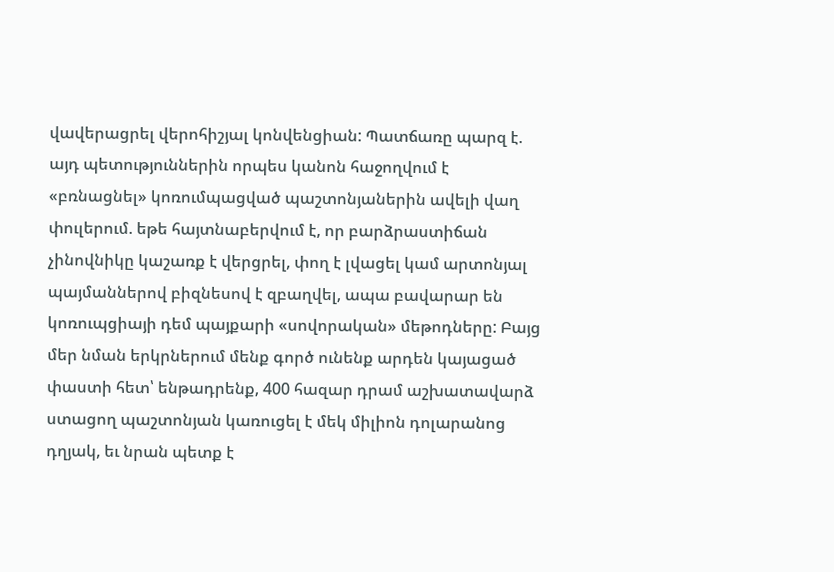վավերացրել վերոհիշյալ կոնվենցիան: Պատճառը պարզ է. այդ պետություններին որպես կանոն հաջողվում է «բռնացնել» կոռումպացված պաշտոնյաներին ավելի վաղ փուլերում. եթե հայտնաբերվում է, որ բարձրաստիճան չինովնիկը կաշառք է վերցրել, փող է լվացել կամ արտոնյալ պայմաններով բիզնեսով է զբաղվել, ապա բավարար են կոռուպցիայի դեմ պայքարի «սովորական» մեթոդները: Բայց մեր նման երկրներում մենք գործ ունենք արդեն կայացած փաստի հետ՝ ենթադրենք, 400 հազար դրամ աշխատավարձ ստացող պաշտոնյան կառուցել է մեկ միլիոն դոլարանոց դղյակ, եւ նրան պետք է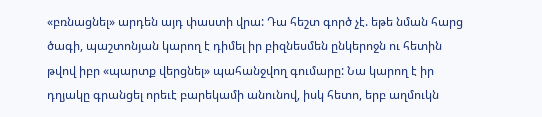«բռնացնել» արդեն այդ փաստի վրա: Դա հեշտ գործ չէ. եթե նման հարց ծագի, պաշտոնյան կարող է դիմել իր բիզնեսմեն ընկերոջն ու հետին թվով իբր «պարտք վերցնել» պահանջվող գումարը: Նա կարող է իր դղյակը գրանցել որեւէ բարեկամի անունով, իսկ հետո, երբ աղմուկն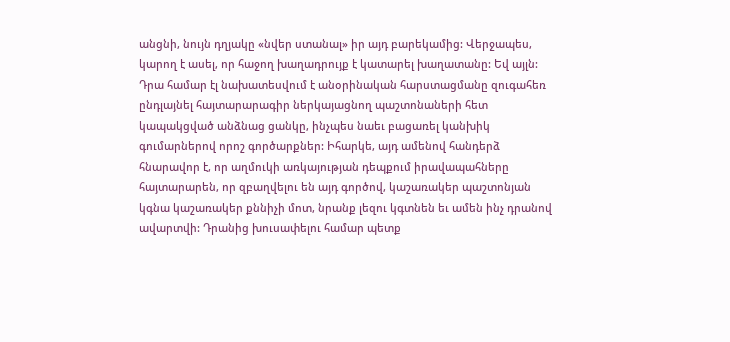անցնի, նույն դղյակը «նվեր ստանալ» իր այդ բարեկամից: Վերջապես, կարող է ասել, որ հաջող խաղադրույք է կատարել խաղատանը: Եվ այլն: Դրա համար էլ նախատեսվում է անօրինական հարստացմանը զուգահեռ ընդլայնել հայտարարագիր ներկայացնող պաշտոնաների հետ կապակցված անձնաց ցանկը, ինչպես նաեւ բացառել կանխիկ գումարներով որոշ գործարքներ: Իհարկե, այդ ամենով հանդերձ հնարավոր է, որ աղմուկի առկայության դեպքում իրավապահները հայտարարեն, որ զբաղվելու են այդ գործով, կաշառակեր պաշտոնյան կգնա կաշառակեր քննիչի մոտ, նրանք լեզու կգտնեն եւ ամեն ինչ դրանով ավարտվի: Դրանից խուսափելու համար պետք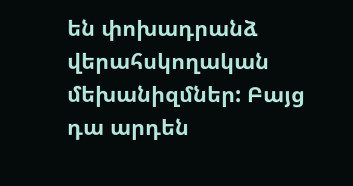են փոխադրանձ վերահսկողական մեխանիզմներ: Բայց դա արդեն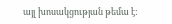այլ խոսակցության թեմա է: